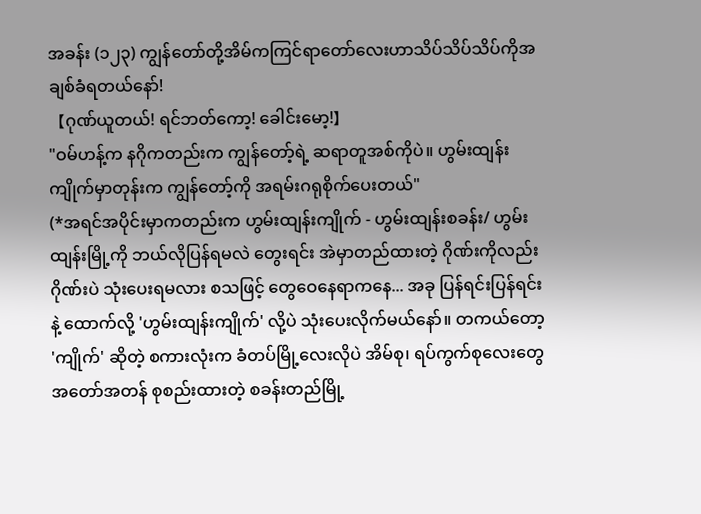အခန်း (၁၂၃) ကျွန်တော်တို့အိမ်ကကြင်ရာတော်လေးဟာသိပ်သိပ်သိပ်ကိုအချစ်ခံရတယ်နော်!
【ဂုဏ်ယူတယ်! ရင်ဘတ်ကော့! ခေါင်းမော့!】
"ဝမ်ဟန့်က နဂိုကတည်းက ကျွန်တော့်ရဲ့ ဆရာတူအစ်ကိုပဲ။ ဟွမ်းထျန်းကျိုက်မှာတုန်းက ကျွန်တော့်ကို အရမ်းဂရုစိုက်ပေးတယ်"
(*အရင်အပိုင်းမှာကတည်းက ဟွမ်းထျန်းကျိုက် - ဟွမ်းထျန်းစခန်း/ ဟွမ်းထျန်းမြို့ကို ဘယ်လိုပြန်ရမလဲ တွေးရင်း အဲမှာတည်ထားတဲ့ ဂိုဏ်းကိုလည်း ဂိုဏ်းပဲ သုံးပေးရမလား စသဖြင့် တွေဝေနေရာကနေ... အခု ပြန်ရင်းပြန်ရင်းနဲ့ ထောက်လို့ 'ဟွမ်းထျန်းကျိုက်' လို့ပဲ သုံးပေးလိုက်မယ်နော်။ တကယ်တော့ 'ကျိုက်' ဆိုတဲ့ စကားလုံးက ခံတပ်မြို့လေးလိုပဲ အိမ်စု၊ ရပ်ကွက်စုလေးတွေ အတော်အတန် စုစည်းထားတဲ့ စခန်းတည်မြို့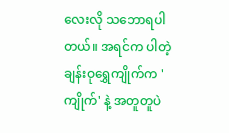လေးလို သဘောရပါတယ်။ အရင်က ပါတဲ့ ချန်းဝုရွှေကျိုက်က 'ကျိုက်' နဲ့ အတူတူပဲ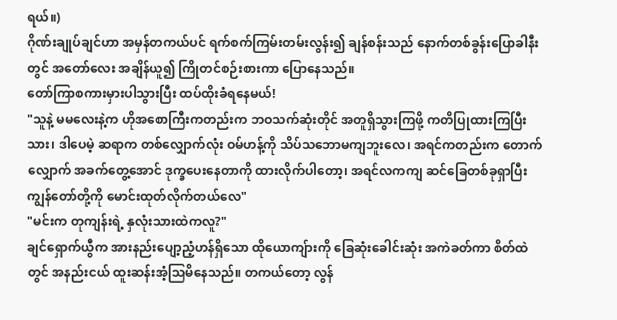ရယ်။)
ဂိုဏ်းချုပ်ချင်ဟာ အမှန်တကယ်ပင် ရက်စက်ကြမ်းတမ်းလွန်း၍ ချန်စန်းသည် နောက်တစ်ခွန်းပြောခါနီးတွင် အတော်လေး အချိန်ယူ၍ ကြိုတင်စဉ်းစားကာ ပြောနေသည်။
တော်ကြာစကားမှားပါသွားပြီး ထပ်ထိုးခံရနေမယ်!
"သူနဲ့ မမလေးနဲ့က ဟိုအစောကြီးကတည်းက ဘဝသက်ဆုံးတိုင် အတူရှိသွားကြဖို့ ကတိပြုထားကြပြီးသား၊ ဒါပေမဲ့ ဆရာက တစ်လျှောက်လုံး ဝမ်ဟန့်ကို သိပ်သဘောမကျဘူးလေ၊ အရင်ကတည်းက တောက်လျှောက် အခက်တွေ့အောင် ဒုက္ခပေးနေတာကို ထားလိုက်ပါတော့၊ အရင်လကကျ ဆင်ခြေတစ်ခုရှာပြီး ကျွန်တော်တို့ကို မောင်းထုတ်လိုက်တယ်လေ"
"မင်းက တုကျန်းရဲ့ နှလုံးသားထဲကလူ?"
ချင်ရှောက်ယွီက အားနည်းပျော့ညံ့ဟန်ရှိသော ထိုယောကျ်ားကို ခြေဆုံးခေါင်းဆုံး အကဲခတ်ကာ စိတ်ထဲတွင် အနည်းငယ် ထူးဆန်းအံ့သြမိနေသည်။ တကယ်တော့ လွန်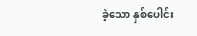ခဲ့သော နှစ်ပေါင်း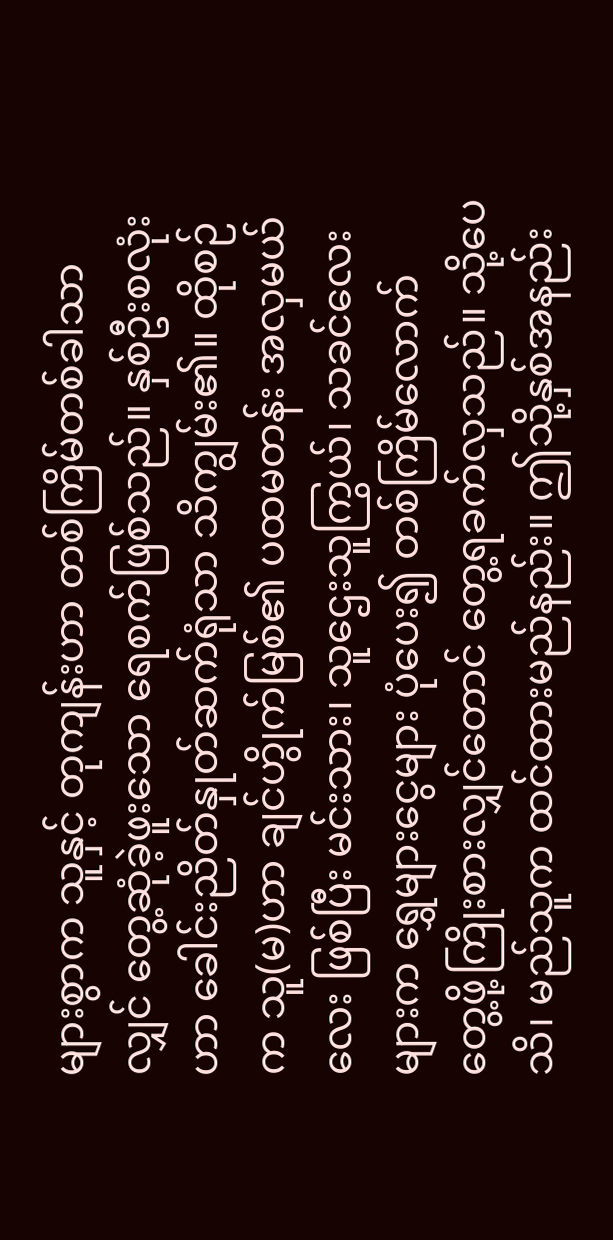များစွာက သူနှင့် တုကျန်းဟာ တစ်ကြိမ်တစ်ခါသာလျှင် တွေ့ဆုံခဲ့ဖူးသော ရေစက်ဖြစ်သည်။ နှစ်ဦးစလုံးဟာ ခေါင်းညိတ်နှုတ်ဆက်ရုံသာ သိကျွမ်း၏။ ထိုစဉ်က သူ(မ)ဟာ ချင်ဟွိုက်မြစ်၏ ပထမတန်း အလှမယ်လေး ဖြစ်ပြီး မင်းသား၊ သူဌေးသူကြွယ်၊ သခင်လေးများက ရွှေများငွေများ ပုံပေး၍ တစ်ကြိမ်လောက် တွေ့ဖို့ကြိုးစားလျှင်တောင် တွေ့ရခက်လှသည်။ သို့ပေသိ၊ မည်သူက ထင်ထားမည်နည်း။ ဤသို့နှစ်အနည်း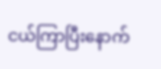ငယ်ကြာပြီးနောက်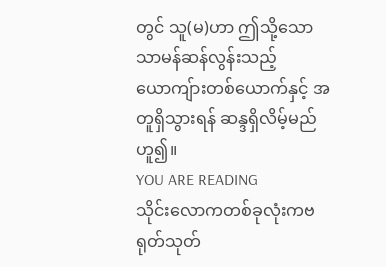တွင် သူ(မ)ဟာ ဤသို့သော သာမန်ဆန်လွန်းသည့် ယောကျ်ားတစ်ယောက်နှင့် အတူရှိသွားရန် ဆန္ဒရှိလိမ့်မည်ဟူ၍။
YOU ARE READING
သိုင်းလောကတစ်ခုလုံးကဗရုတ်သုတ်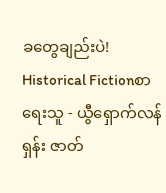ခတွေချည်းပဲ!
Historical Fictionစာရေးသူ - ယွီရှောက်လန်ရှန်း ဇာတ်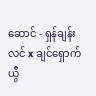ဆောင် - ရှန်ချန်းလင် x ချင်ရှောက်ယွီ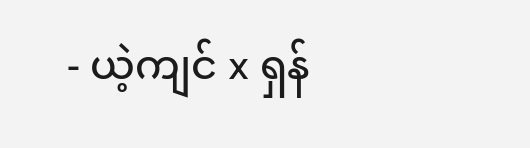- ယဲ့ကျင် x ရှန်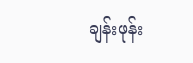ချန်းဖုန်း